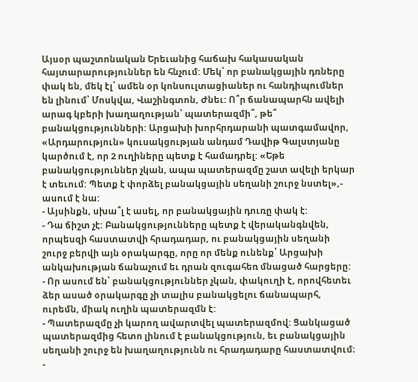Այսօր պաշտոնական Երեւանից հաճախ հակասական հայտարարություններ են հնչում: Մեկ՝ որ բանակցային դռները փակ են, մեկ էլ՝ ամեն օր կոնսուլտացիաներ ու հանդիպումներ են լինում՝ Մոսկվա, Վաշինգտոն, Ժնեւ: Ո՞ր ճանապարհն ավելի արագ կբերի խաղաղության՝ պատերազմի՞, թե՞ բանակցությունների: Արցախի խորհրդարանի պատգամավոր, «Արդարություն» կուսակցության անդամ Դավիթ Գալստյանը կարծում է, որ 2 ուղիները պետք է համադրել: «Եթե բանակցություններ չկան, ապա պատերազմը շատ ավելի երկար է տեւում: Պետք է փորձել բանակցային սեղանի շուրջ նստել»,- ասում է նա:
- Այսինքն, սխա՞լ է ասել, որ բանակցային դուռը փակ է:
- Դա ճիշտ չէ: Բանակցությունները պետք է վերականգնվեն, որպեսզի հաստատվի հրադադար, ու բանակցային սեղանի շուրջ բերվի այն օրակարգը, որը որ մենք ունենք՝ Արցախի անկախության ճանաչում եւ դրան զուգահեռ մնացած հարցերը:
- Որ ասում են՝ բանակցություններ չկան, փակուղի է, որովհետեւ ձեր ասած օրակարգը չի տալիս բանակցելու ճանապարհ, ուրեմն, միակ ուղին պատերազմն է:
- Պատերազմը չի կարող ավարտվել պատերազմով: Ցանկացած պատերազմից հետո լինում է բանակցություն, եւ բանակցային սեղանի շուրջ են խաղաղությունն ու հրադադարը հաստատվում։
-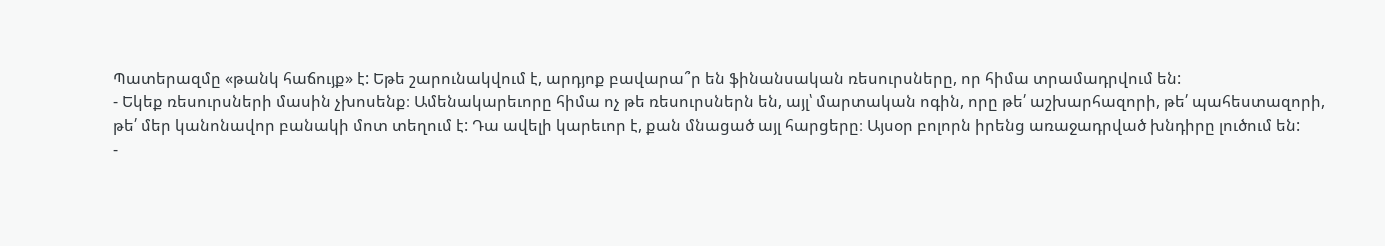Պատերազմը «թանկ հաճույք» է: Եթե շարունակվում է, արդյոք բավարա՞ր են ֆինանսական ռեսուրսները, որ հիմա տրամադրվում են:
- Եկեք ռեսուրսների մասին չխոսենք։ Ամենակարեւորը հիմա ոչ թե ռեսուրսներն են, այլ՝ մարտական ոգին, որը թե՛ աշխարհազորի, թե՛ պահեստազորի, թե՛ մեր կանոնավոր բանակի մոտ տեղում է: Դա ավելի կարեւոր է, քան մնացած այլ հարցերը։ Այսօր բոլորն իրենց առաջադրված խնդիրը լուծում են:
-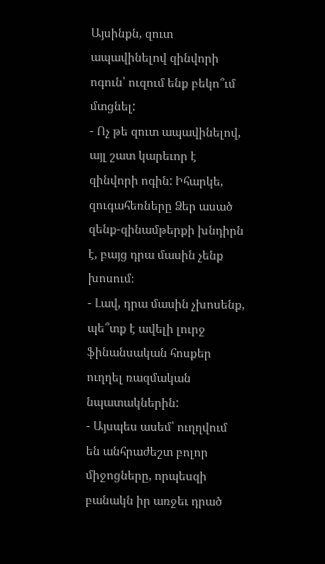Այսինքն, զուտ ապավինելով զինվորի ոգուն՝ ուզում ենք բեկո՞ւմ մտցնել:
- Ոչ թե զուտ ապավինելով, այլ շատ կարեւոր է զինվորի ոգին: Իհարկե, զուգահեռները Ձեր ասած զենք-զինամթերքի խնդիրն է, բայց դրա մասին չենք խոսում։
- Լավ, դրա մասին չխոսենք, պե՞տք է ավելի լուրջ ֆինանսական հոսքեր ուղղել ռազմական նպատակներին:
- Այսպես ասեմ՝ ուղղվում են անհրաժեշտ բոլոր միջոցները, որպեսզի բանակն իր առջեւ դրած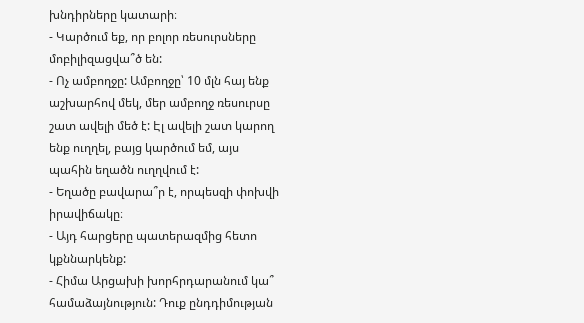խնդիրները կատարի։
- Կարծում եք, որ բոլոր ռեսուրսները մոբիլիզացվա՞ծ են:
- Ոչ ամբողջը: Ամբողջը՝ 10 մլն հայ ենք աշխարհով մեկ, մեր ամբողջ ռեսուրսը շատ ավելի մեծ է: Էլ ավելի շատ կարող ենք ուղղել, բայց կարծում եմ, այս պահին եղածն ուղղվում է:
- Եղածը բավարա՞ր է, որպեսզի փոխվի իրավիճակը։
- Այդ հարցերը պատերազմից հետո կքննարկենք:
- Հիմա Արցախի խորհրդարանում կա՞ համաձայնություն: Դուք ընդդիմության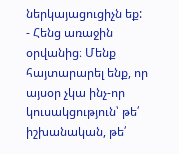ներկայացուցիչն եք:
- Հենց առաջին օրվանից։ Մենք հայտարարել ենք, որ այսօր չկա ինչ-որ կուսակցություն՝ թե՛ իշխանական, թե՛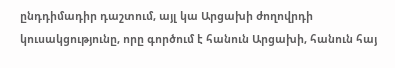ընդդիմադիր դաշտում, այլ կա Արցախի ժողովրդի կուսակցությունը, որը գործում է հանուն Արցախի, հանուն հայ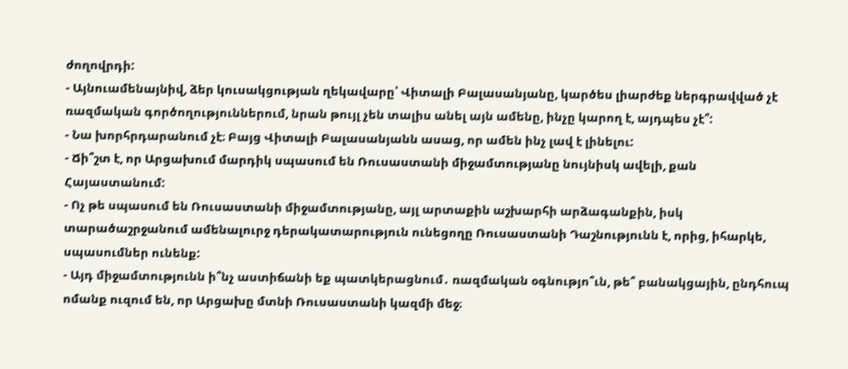ժողովրդի:
- Այնուամենայնիվ, ձեր կուսակցության ղեկավարը՝ Վիտալի Բալասանյանը, կարծես լիարժեք ներգրավված չէ ռազմական գործողություններում, նրան թույլ չեն տալիս անել այն ամենը, ինչը կարող է, այդպես չէ՞:
- Նա խորհրդարանում չէ։ Բայց Վիտալի Բալասանյանն ասաց, որ ամեն ինչ լավ է լինելու:
- Ճի՞շտ է, որ Արցախում մարդիկ սպասում են Ռուսաստանի միջամտությանը նույնիսկ ավելի, քան Հայաստանում:
- Ոչ թե սպասում են Ռուսաստանի միջամտությանը, այլ արտաքին աշխարհի արձագանքին, իսկ տարածաշրջանում ամենալուրջ դերակատարություն ունեցողը Ռուսաստանի Դաշնությունն է, որից, իհարկե, սպասումներ ունենք:
- Այդ միջամտությունն ի՞նչ աստիճանի եք պատկերացնում․ ռազմական օգնությո՞ւն, թե՞ բանակցային, ընդհուպ ոմանք ուզում են, որ Արցախը մտնի Ռուսաստանի կազմի մեջ։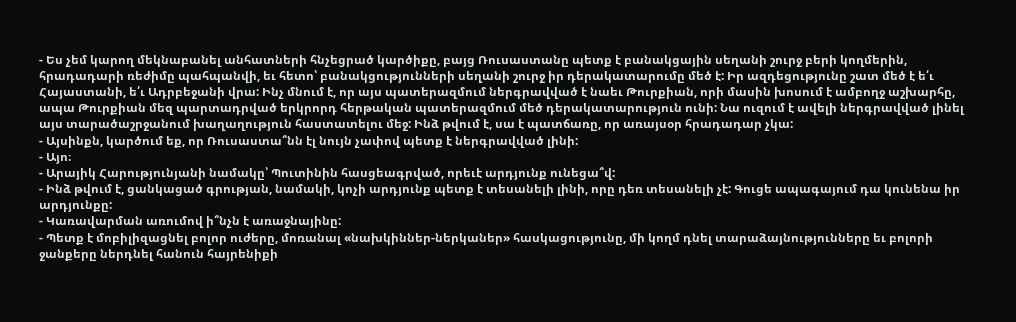- Ես չեմ կարող մեկնաբանել անհատների հնչեցրած կարծիքը, բայց Ռուսաստանը պետք է բանակցային սեղանի շուրջ բերի կողմերին, հրադադարի ռեժիմը պահպանվի, եւ հետո՝ բանակցությունների սեղանի շուրջ իր դերակատարումը մեծ է: Իր ազդեցությունը շատ մեծ է ե՛ւ Հայաստանի, ե՛ւ Ադրբեջանի վրա: Ինչ մնում է, որ այս պատերազմում ներգրավված է նաեւ Թուրքիան, որի մասին խոսում է ամբողջ աշխարհը, ապա Թուրքիան մեզ պարտադրված երկրորդ հերթական պատերազմում մեծ դերակատարություն ունի: Նա ուզում է ավելի ներգրավված լինել այս տարածաշրջանում խաղաղություն հաստատելու մեջ: Ինձ թվում է, սա է պատճառը, որ առայսօր հրադադար չկա:
- Այսինքն, կարծում եք, որ Ռուսաստա՞նն էլ նույն չափով պետք է ներգրավված լինի:
- Այո։
- Արայիկ Հարությունյանի նամակը՝ Պուտինին հասցեագրված, որեւէ արդյունք ունեցա՞վ:
- Ինձ թվում է, ցանկացած գրության, նամակի, կոչի արդյունք պետք է տեսանելի լինի, որը դեռ տեսանելի չէ: Գուցե ապագայում դա կունենա իր արդյունքը:
- Կառավարման առումով ի՞նչն է առաջնայինը:
- Պետք է մոբիլիզացնել բոլոր ուժերը, մոռանալ «նախկիններ-ներկաներ» հասկացությունը, մի կողմ դնել տարաձայնությունները եւ բոլորի ջանքերը ներդնել հանուն հայրենիքի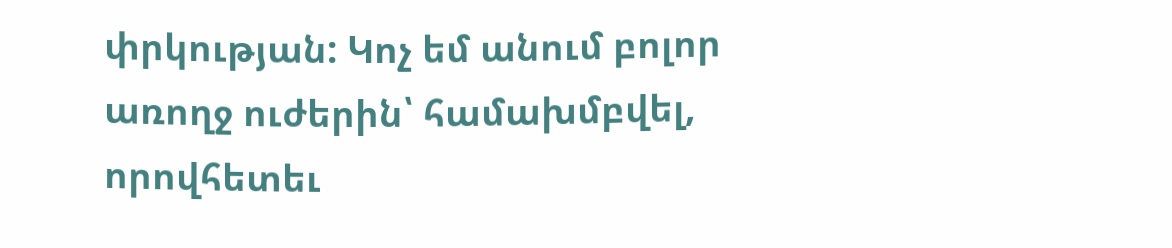փրկության: Կոչ եմ անում բոլոր առողջ ուժերին՝ համախմբվել, որովհետեւ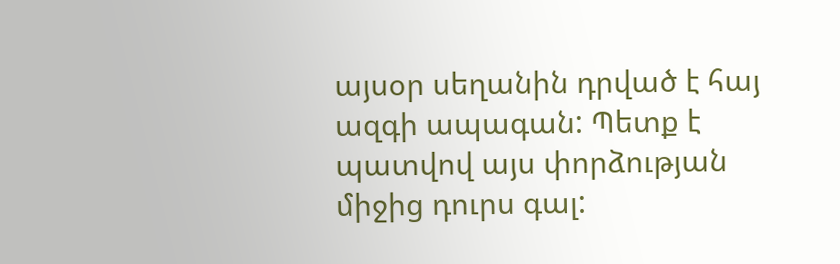այսօր սեղանին դրված է հայ ազգի ապագան: Պետք է պատվով այս փորձության միջից դուրս գալ: